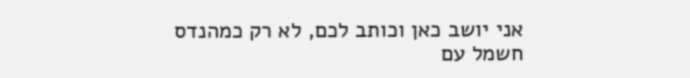אני יושב כאן וכותב לכם, לא רק כמהנדס חשמל עם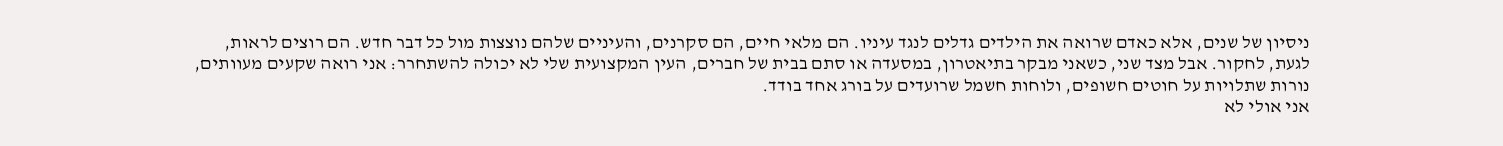ניסיון של שנים, אלא כאדם שרואה את הילדים גדלים לנגד עיניו. הם מלאי חיים, הם סקרנים, והעיניים שלהם נוצצות מול כל דבר חדש. הם רוצים לראות, לגעת, לחקור. אבל מצד שני, כשאני מבקר בתיאטרון, במסעדה או סתם בבית של חברים, העין המקצועית שלי לא יכולה להשתחרר: אני רואה שקעים מעוותים, נורות שתלויות על חוטים חשופים, ולוחות חשמל שרועדים על בורג אחד בודד.
אני אולי לא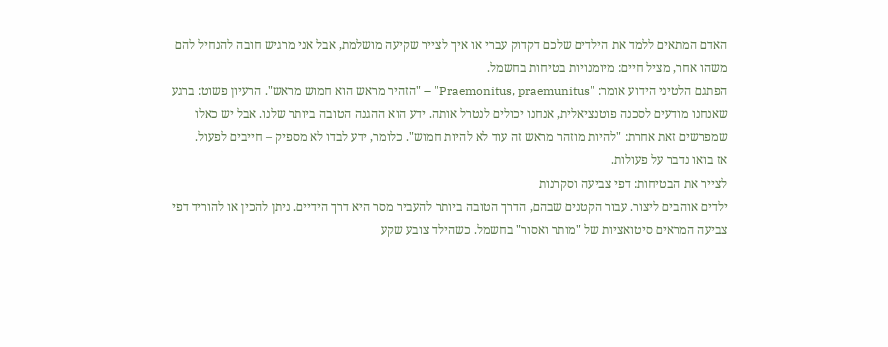האדם המתאים ללמד את הילדים שלכם דקדוק עברי או איך לצייר שקיעה מושלמת, אבל אני מרגיש חובה להנחיל להם משהו אחר, מציל חיים: מיומנויות בטיחות בחשמל.
הפתגם הלטיני הידוע אומר: "Praemonitus, praemunitus" – "הזהיר מראש הוא חמוש מראש". הרעיון פשוט: ברגע שאנחנו מודעים לסכנה פוטנציאלית, אנחנו יכולים לנטרל אותה. ידע הוא ההגנה הטובה ביותר שלנו. אבל יש כאלו שמפרשים זאת אחרת: "להיות מוזהר מראש זה עוד לא להיות חמוש". כלומר, ידע לבדו לא מספיק – חייבים לפעול.
אז בואו נדבר על פעולות.
לצייר את הבטיחות: דפי צביעה וסקרנות
ילדים אוהבים ליצור. עבור הקטנים שבהם, הדרך הטובה ביותר להעביר מסר היא דרך הידיים. ניתן להכין או להוריד דפי צביעה המראים סיטואציות של "מותר ואסור" בחשמל. כשהילד צובע שקע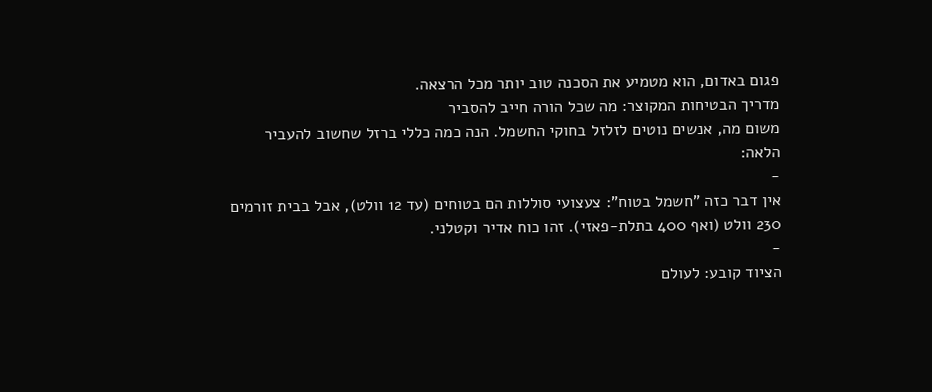פגום באדום, הוא מטמיע את הסכנה טוב יותר מכל הרצאה.
מדריך הבטיחות המקוצר: מה שכל הורה חייב להסביר
משום מה, אנשים נוטים לזלזל בחוקי החשמל. הנה כמה כללי ברזל שחשוב להעביר הלאה:
-
אין דבר כזה "חשמל בטוח": צעצועי סוללות הם בטוחים (עד 12 וולט), אבל בבית זורמים 230 וולט (ואף 400 בתלת-פאזי). זהו כוח אדיר וקטלני.
-
הציוד קובע: לעולם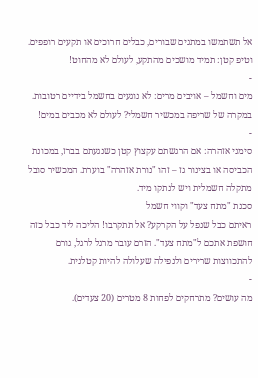אל תשתמשו במתגים שבורים, כבלים חרוכים או תקעים רופפים. וטיפ קטן: תמיד מושכים מהתקע, לעולם לא מהחוט!
-
מים וחשמל – אויבים מרים: לא נוגעים בחשמל בידיים רטובות. במקרה של שריפה במכשיר חשמלי? לעולם לא מכבים במים!
-
סימני אזהרה: אם הרגשתם עקצוץ קטן כשנגעתם בברז, במכונת הכביסה או בצינור גז – זהו "נורת אזהרה" בוערת. המכשיר סובל מתקלה חשמלית ויש לנתקו מיד.
סכנת "מתח צעד" וקווי חשמל
ראיתם כבל שנפל על הקרקע? אל תתקרבו! הליכה ליד כבל כזה חושפת אתכם ל"מתח צעד". הזרם עובר מרגל לרגל, גורם להתכווצות שרירים ולנפילה שעלולה להיות קטלנית.
-
מה עושים? מתרחקים לפחות 8 מטרים (20 צעדים).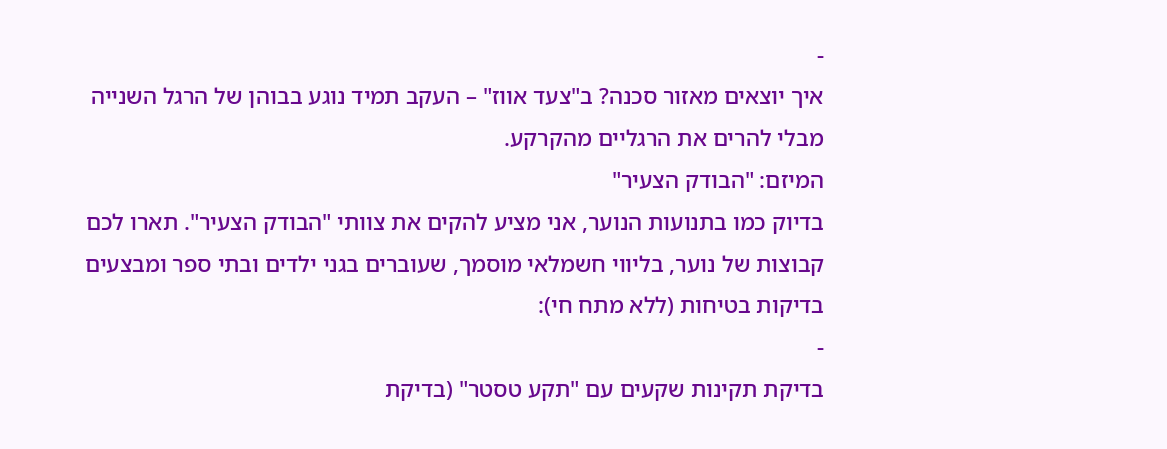-
איך יוצאים מאזור סכנה? ב"צעד אווז" – העקב תמיד נוגע בבוהן של הרגל השנייה מבלי להרים את הרגליים מהקרקע.
המיזם: "הבודק הצעיר"
בדיוק כמו בתנועות הנוער, אני מציע להקים את צוותי "הבודק הצעיר". תארו לכם קבוצות של נוער, בליווי חשמלאי מוסמך, שעוברים בגני ילדים ובתי ספר ומבצעים בדיקות בטיחות (ללא מתח חי):
-
בדיקת תקינות שקעים עם "תקע טסטר" (בדיקת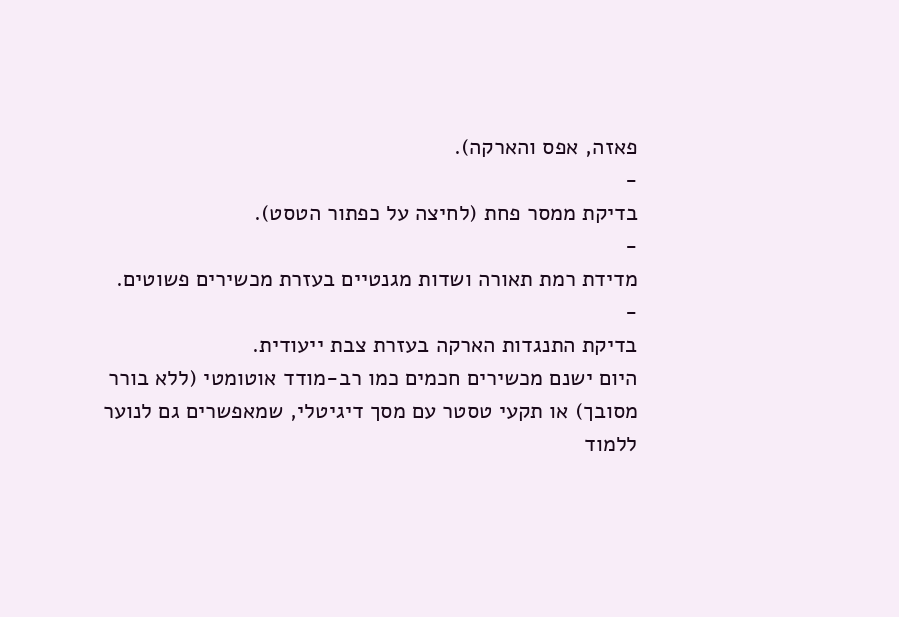פאזה, אפס והארקה).
-
בדיקת ממסר פחת (לחיצה על כפתור הטסט).
-
מדידת רמת תאורה ושדות מגנטיים בעזרת מכשירים פשוטים.
-
בדיקת התנגדות הארקה בעזרת צבת ייעודית.
היום ישנם מכשירים חכמים כמו רב-מודד אוטומטי (ללא בורר מסובך) או תקעי טסטר עם מסך דיגיטלי, שמאפשרים גם לנוער ללמוד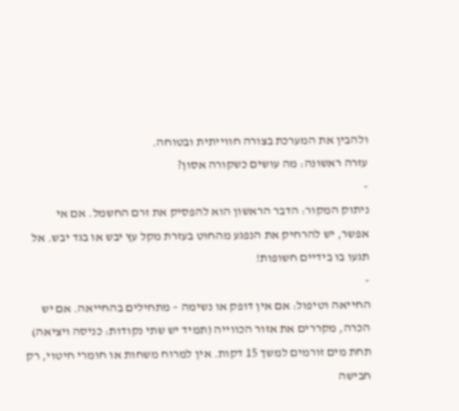ולהבין את המערכת בצורה חווייתית ובטוחה.
עזרה ראשונה: מה עושים כשקורה אסון?
-
ניתוק המקור: הדבר הראשון הוא להפסיק את זרם החשמל. אם אי אפשר, יש להרחיק את הנפגע מהחוט בעזרת מקל עץ יבש או בגד יבש. אל תגעו בו בידיים חשופות!
-
החייאה וטיפול: אם אין דופק או נשימה – מתחילים בהחייאה. אם יש הכרה, מקררים את אזור הכווייה (תמיד יש שתי נקודות: כניסה ויציאה) תחת מים זורמים למשך 15 דקות. אין למרוח משחות או חומרי חיטוי, רק חבישה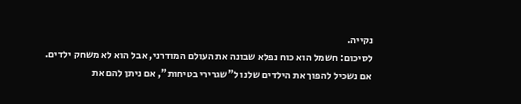נקייה.
לסיכום: חשמל הוא כוח נפלא שבונה את העולם המודרני, אבל הוא לא משחק ילדים. אם נשכיל להפוך את הילדים שלנו ל"שגרירי בטיחות", אם ניתן להם את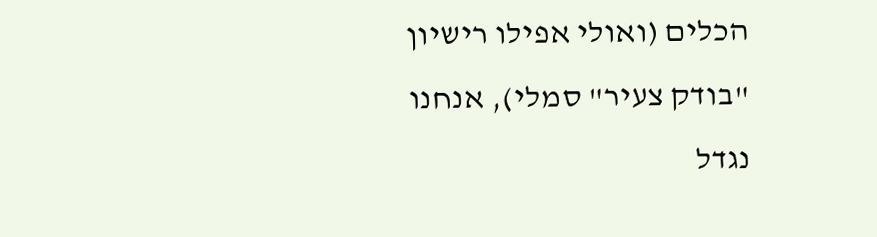הכלים (ואולי אפילו רישיון "בודק צעיר" סמלי), אנחנו נגדל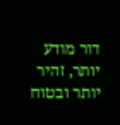דור מודע יותר, זהיר יותר ובטוח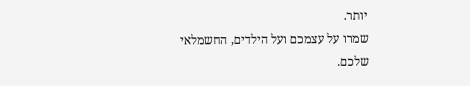יותר.
שמרו על עצמכם ועל הילדים, החשמלאי שלכם.